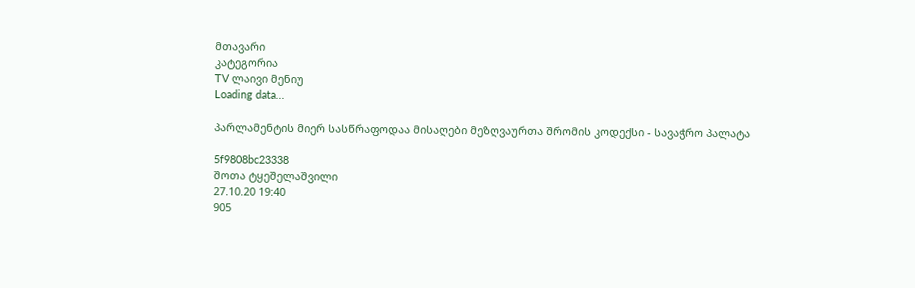მთავარი
კატეგორია
TV ლაივი მენიუ
Loading data...

პარლამენტის მიერ სასწრაფოდაა მისაღები მეზღვაურთა შრომის კოდექსი - სავაჭრო პალატა

5f9808bc23338
შოთა ტყეშელაშვილი
27.10.20 19:40
905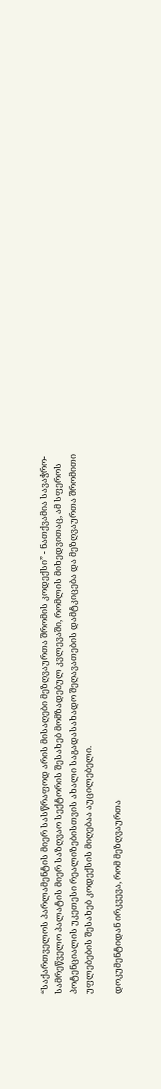“საქართველოს პარლამენტის მიერ სასწრაფოდ არის მისაღები მეზღვაურთა შრომის კოდექსი” - ნათქვამია სავაჭრო-სამრეწველო პალატის მიერ საზღვაო სექტორის შესახებ მომზადებულ კვლევაში, რომლის მიხედვითაც, ამ სფეროს პოტენციალის უკეთესი რეალიზებისთვის ახალი საგადასახადო შეღავათების დამტკიცება და მეზღვაურთა შრომითი უფლებების შესახებ კოდექსის მიღებაა აუცილებელი.

დოკუმენტიდან ირკვევა, რომ მეზღვაურთა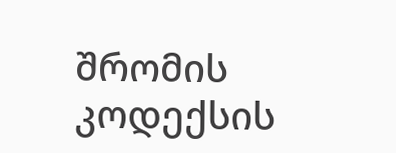შრომის კოდექსის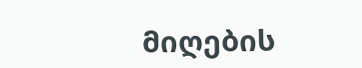მიღების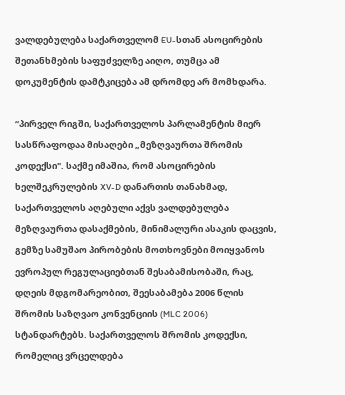ვალდებულება საქართველომ EU-სთან ასოცირების შეთანხმების საფუძველზე აიღო, თუმცა ამ დოკუმენტის დამტკიცება ამ დრომდე არ მომხდარა.

“პირველ რიგში, საქართველოს პარლამენტის მიერ სასწრაფოდაა მისაღები „მეზღვაურთა შრომის კოდექსი". საქმე იმაშია, რომ ასოცირების ხელშეკრულების XV-D დანართის თანახმად, საქართველოს აღებული აქვს ვალდებულება მეზღვაურთა დასაქმების, მინიმალური ასაკის დაცვის, გემზე სამუშაო პირობების მოთხოვნები მოიყვანოს ევროპულ რეგულაციებთან შესაბამისობაში, რაც, დღეის მდგომარეობით, შეესაბამება 2006 წლის შრომის საზღვაო კონვენციის (MLC 2006) სტანდარტებს. საქართველოს შრომის კოდექსი, რომელიც ვრცელდება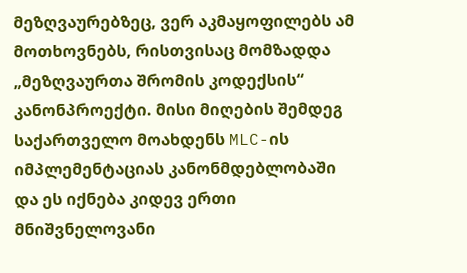მეზღვაურებზეც, ვერ აკმაყოფილებს ამ მოთხოვნებს, რისთვისაც მომზადდა „მეზღვაურთა შრომის კოდექსის“ კანონპროექტი. მისი მიღების შემდეგ საქართველო მოახდენს MLC-ის იმპლემენტაციას კანონმდებლობაში და ეს იქნება კიდევ ერთი მნიშვნელოვანი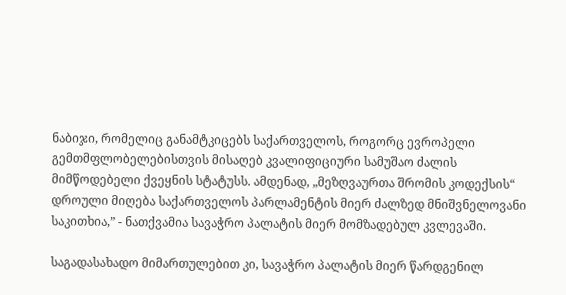ნაბიჯი, რომელიც განამტკიცებს საქართველოს, როგორც ევროპელი გემთმფლობელებისთვის მისაღებ კვალიფიციური სამუშაო ძალის მიმწოდებელი ქვეყნის სტატუსს. ამდენად, „მეზღვაურთა შრომის კოდექსის“ დროული მიღება საქართველოს პარლამენტის მიერ ძალზედ მნიშვნელოვანი საკითხია,” - ნათქვამია სავაჭრო პალატის მიერ მომზადებულ კვლევაში.

საგადასახადო მიმართულებით კი, სავაჭრო პალატის მიერ წარდგენილ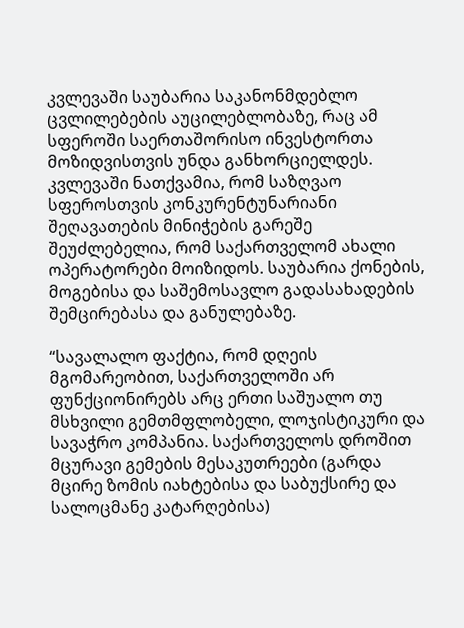კვლევაში საუბარია საკანონმდებლო ცვლილებების აუცილებლობაზე, რაც ამ სფეროში საერთაშორისო ინვესტორთა მოზიდვისთვის უნდა განხორციელდეს. კვლევაში ნათქვამია, რომ საზღვაო სფეროსთვის კონკურენტუნარიანი შეღავათების მინიჭების გარეშე შეუძლებელია, რომ საქართველომ ახალი ოპერატორები მოიზიდოს. საუბარია ქონების, მოგებისა და საშემოსავლო გადასახადების შემცირებასა და განულებაზე.

“სავალალო ფაქტია, რომ დღეის მგომარეობით, საქართველოში არ ფუნქციონირებს არც ერთი საშუალო თუ მსხვილი გემთმფლობელი, ლოჯისტიკური და სავაჭრო კომპანია. საქართველოს დროშით მცურავი გემების მესაკუთრეები (გარდა მცირე ზომის იახტებისა და საბუქსირე და სალოცმანე კატარღებისა)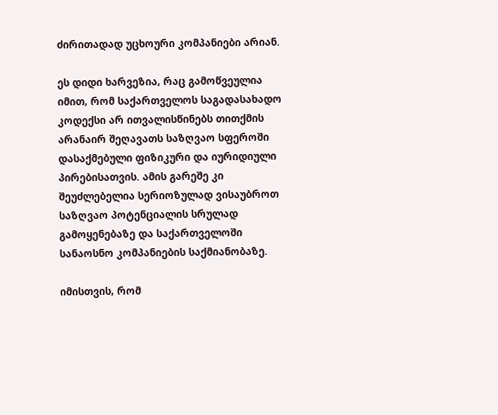ძირითადად უცხოური კომპანიები არიან.

ეს დიდი ხარვეზია, რაც გამოწვეულია იმით, რომ საქართველოს საგადასახადო კოდექსი არ ითვალისწინებს თითქმის არანაირ შეღავათს საზღვაო სფეროში დასაქმებული ფიზიკური და იურიდიული პირებისათვის. ამის გარეშე კი შეუძლებელია სერიოზულად ვისაუბროთ საზღვაო პოტენციალის სრულად გამოყენებაზე და საქართველოში სანაოსნო კომპანიების საქმიანობაზე.

იმისთვის, რომ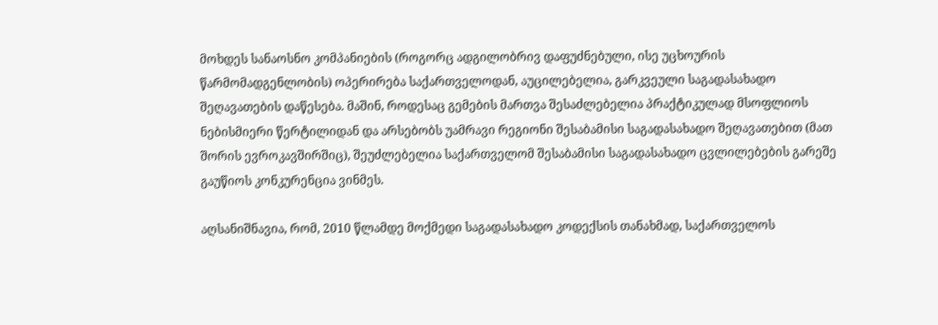მოხდეს სანაოსნო კომპანიების (როგორც ადგილობრივ დაფუძნებული, ისე უცხოურის წარმომადგენლობის) ოპერირება საქართველოდან, აუცილებელია, გარკვეული საგადასახადო შეღავათების დაწესება. მაშინ, როდესაც გემების მართვა შესაძლებელია პრაქტიკულად მსოფლიოს ნებისმიერი წერტილიდან და არსებობს უამრავი რეგიონი შესაბამისი საგადასახადო შეღავათებით (მათ შორის ევროკავშირშიც), შეუძლებელია საქართველომ შესაბამისი საგადასახადო ცვლილებების გარეშე გაუწიოს კონკურენცია ვინმეს.

აღსანიშნავია, რომ, 2010 წლამდე მოქმედი საგადასახადო კოდექსის თანახმად, საქართველოს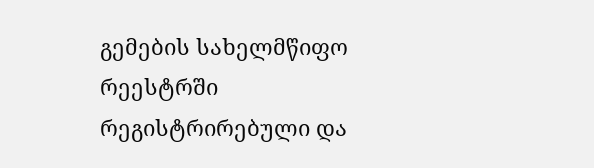გემების სახელმწიფო რეესტრში რეგისტრირებული და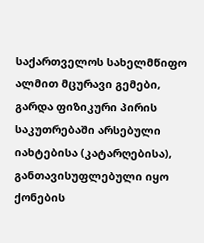საქართველოს სახელმწიფო ალმით მცურავი გემები, გარდა ფიზიკური პირის საკუთრებაში არსებული იახტებისა (კატარღებისა), განთავისუფლებული იყო ქონების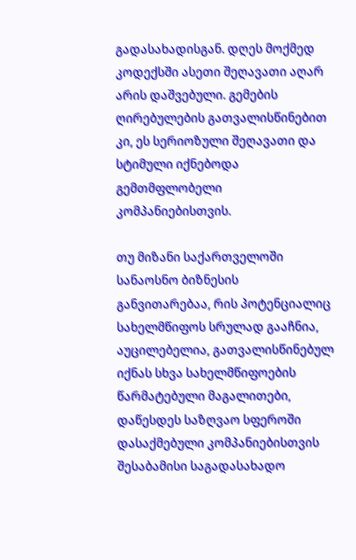გადასახადისგან. დღეს მოქმედ კოდექსში ასეთი შეღავათი აღარ არის დაშვებული. გემების ღირებულების გათვალისწინებით კი, ეს სერიოზული შეღავათი და სტიმული იქნებოდა გემთმფლობელი კომპანიებისთვის.

თუ მიზანი საქართველოში სანაოსნო ბიზნესის განვითარებაა, რის პოტენციალიც სახელმწიფოს სრულად გააჩნია, აუცილებელია, გათვალისწინებულ იქნას სხვა სახელმწიფოების წარმატებული მაგალითები, დაწესდეს საზღვაო სფეროში დასაქმებული კომპანიებისთვის შესაბამისი საგადასახადო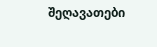შეღავათები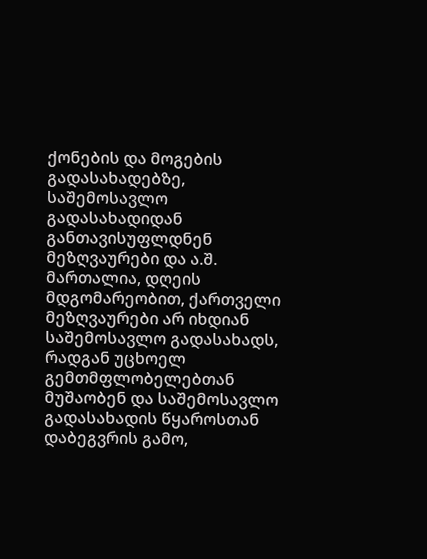ქონების და მოგების გადასახადებზე, საშემოსავლო გადასახადიდან განთავისუფლდნენ მეზღვაურები და ა.შ. მართალია, დღეის მდგომარეობით, ქართველი მეზღვაურები არ იხდიან საშემოსავლო გადასახადს, რადგან უცხოელ გემთმფლობელებთან მუშაობენ და საშემოსავლო გადასახადის წყაროსთან დაბეგვრის გამო,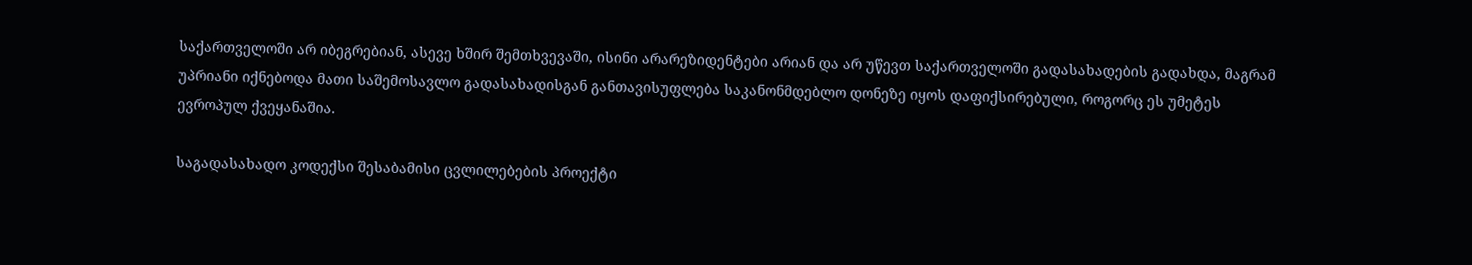საქართველოში არ იბეგრებიან, ასევე ხშირ შემთხვევაში, ისინი არარეზიდენტები არიან და არ უწევთ საქართველოში გადასახადების გადახდა, მაგრამ უპრიანი იქნებოდა მათი საშემოსავლო გადასახადისგან განთავისუფლება საკანონმდებლო დონეზე იყოს დაფიქსირებული, როგორც ეს უმეტეს ევროპულ ქვეყანაშია.

საგადასახადო კოდექსი შესაბამისი ცვლილებების პროექტი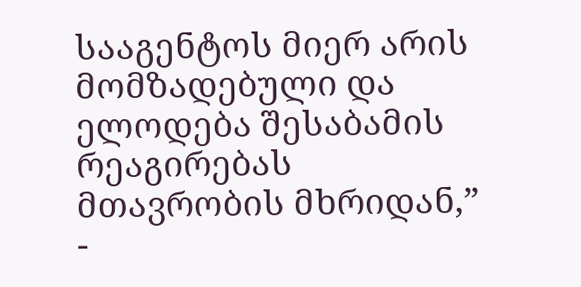სააგენტოს მიერ არის მომზადებული და ელოდება შესაბამის რეაგირებას მთავრობის მხრიდან,” -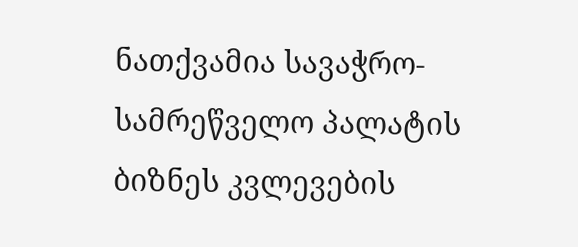ნათქვამია სავაჭრო-სამრეწველო პალატის ბიზნეს კვლევების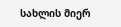სახლის მიერ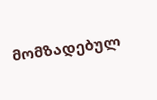მომზადებულ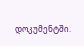დოკუმენტში.